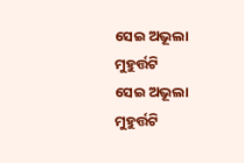ସେଇ ଅଭୂଲା ମୁହୁର୍ତ୍ତଟି
ସେଇ ଅଭୂଲା ମୁହୁର୍ତ୍ତଟି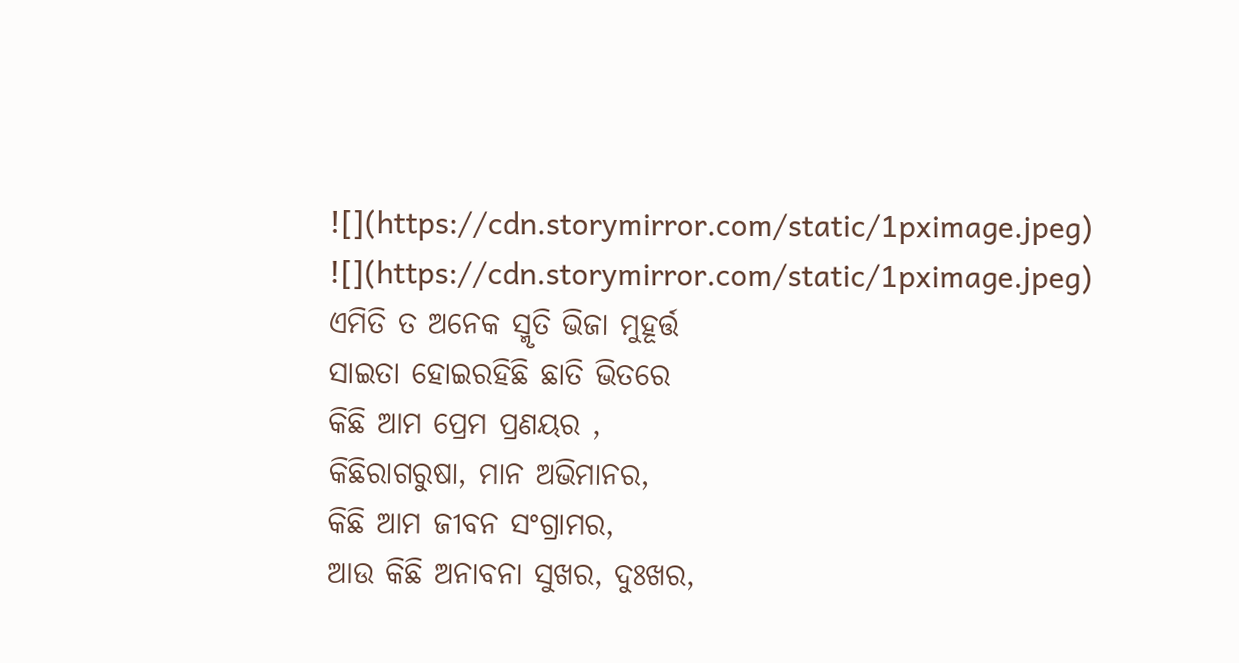![](https://cdn.storymirror.com/static/1pximage.jpeg)
![](https://cdn.storymirror.com/static/1pximage.jpeg)
ଏମିତି ତ ଅନେକ ସ୍ମୃତି ଭିଜା ମୁହୂର୍ତ୍ତ
ସାଇତା ହୋଇରହିଛି ଛାତି ଭିତରେ
କିଛି ଆମ ପ୍ରେମ ପ୍ରଣୟର ,
କିଛିରାଗରୁଷା, ମାନ ଅଭିମାନର,
କିଛି ଆମ ଜୀବନ ସଂଗ୍ରାମର,
ଆଉ କିଛି ଅନାବନା ସୁଖର, ଦୁଃଖର,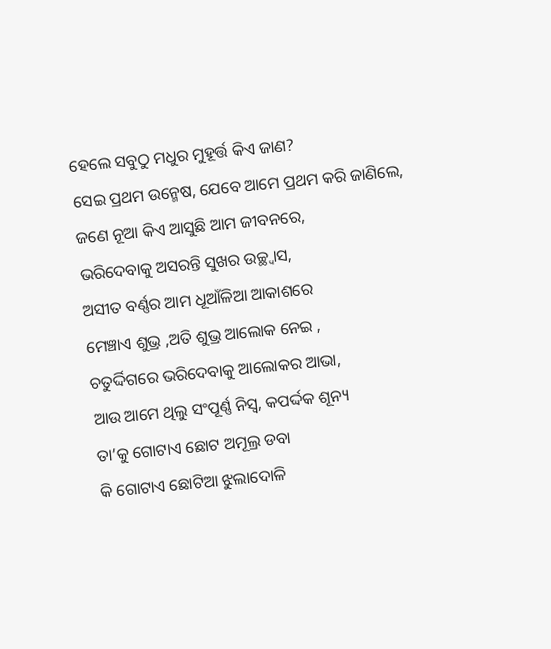ହେଲେ ସବୁଠୁ ମଧୁର ମୁହୂର୍ତ୍ତ କିଏ ଜାଣ?
ସେଇ ପ୍ରଥମ ଉନ୍ମେଷ, ଯେବେ ଆମେ ପ୍ରଥମ କରି ଜାଣିଲେ,
ଜଣେ ନୂଆ କିଏ ଆସୁଛି ଆମ ଜୀବନରେ,
ଭରିଦେବାକୁ ଅସରନ୍ତି ସୁଖର ଉଚ୍ଛ୍ଵାସ,
ଅସୀତ ବର୍ଣ୍ଣର ଆମ ଧୂଆଁଳିଆ ଆକାଶରେ
ମେଞ୍ଚାଏ ଶୁଭ୍ର ,ଅତି ଶୁଭ୍ର ଆଲୋକ ନେଇ ,
ଚତୁର୍ଦ୍ଦିଗରେ ଭରିଦେବାକୁ ଆଲୋକର ଆଭା,
ଆଉ ଆମେ ଥିଲୁ ସଂପୂର୍ଣ୍ଣ ନିସ୍ୱ, କପର୍ଦ୍ଦକ ଶୂନ୍ୟ
ତା’କୁ ଗୋଟାଏ ଛୋଟ ଅମୂଲ୍ର ଡବା
କି ଗୋଟାଏ ଛୋଟିଆ ଝୁଲାଦୋଳି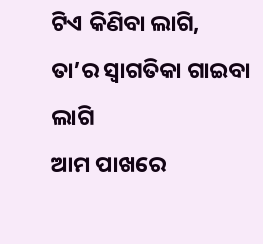ଟିଏ କିଣିବା ଲାଗି,
ତା’ର ସ୍ୱାଗତିକା ଗାଇବା ଲାଗି
ଆମ ପାଖରେ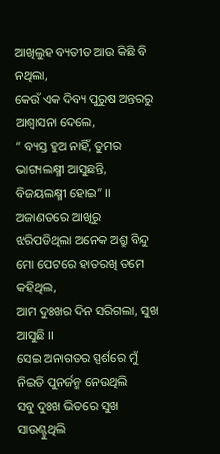ଆଖିଲୁହ ବ୍ୟତୀତ ଆଉ କିଛି ବି ନଥିଲା,
କେଉଁ ଏକ ଦିବ୍ୟ ପୁରୁଷ ଅନ୍ତରରୁ ଆଶ୍ୱାସନା ଦେଲେ,
“ ବ୍ୟସ୍ତ ହୁଅ ନାହିଁ, ତୁମର ଭାଗ୍ୟଲକ୍ଷ୍ମୀ ଆସୁଛନ୍ତି, ବିଜୟଲକ୍ଷ୍ମୀ ହୋଇ” ।।
ଅଜାଣତରେ ଆଖିରୁ ଝରିପଡିଥିଲା ଅନେକ ଅଶ୍ରୁ ବିନ୍ଦୁ
ମୋ ପେଟରେ ହାତରଖି ତମେ କହିଥିଲ,
ଆମ ଦୁଃଖର ଦିନ ସରିଗଲା, ସୁଖ ଆସୁଛି ।।
ସେଇ ଅନାଗତର ସ୍ପର୍ଶରେ ମୁଁ ନିଇତି ପୁନର୍ଜନ୍ମ ନେଉଥିଲି
ସବୁ ଦୁଃଖ ଭିତରେ ସୁଖ ସାଉଣ୍ଟୁଥିଲି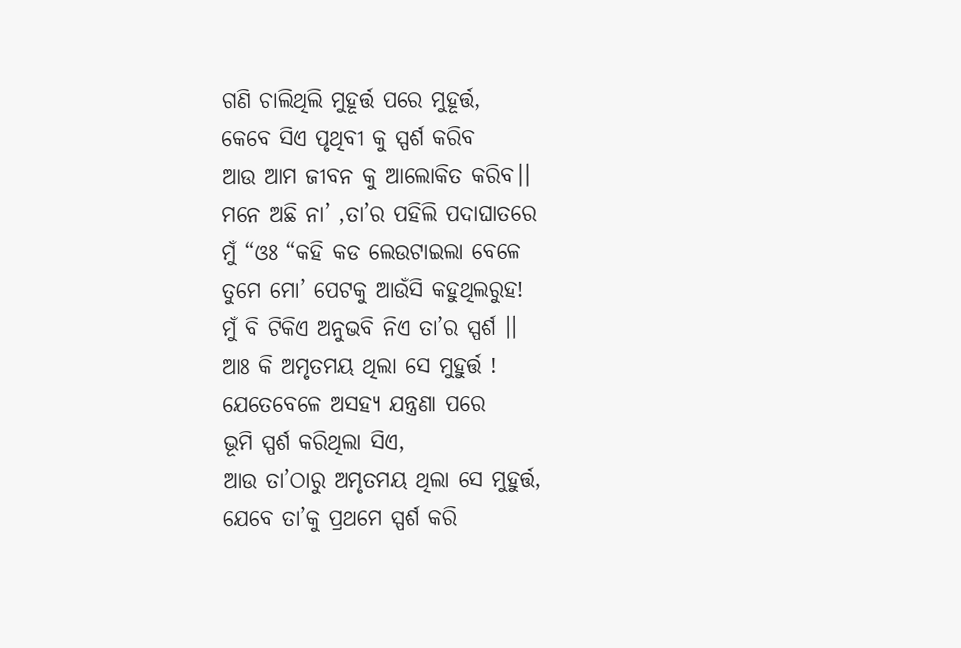ଗଣି ଚାଲିଥିଲି ମୁହୂର୍ତ୍ତ ପରେ ମୁହୂର୍ତ୍ତ,
କେବେ ସିଏ ପୃଥିବୀ କୁ ସ୍ପର୍ଶ କରିବ
ଆଉ ଆମ ଜୀବନ କୁ ଆଲୋକିତ କରିବ।।
ମନେ ଅଛି ନା’ ,ତା’ର ପହିଲି ପଦାଘାତରେ
ମୁଁ “ଓଃ “କହି କଡ ଲେଉଟାଇଲା ବେଳେ
ତୁମେ ମୋ’ ପେଟକୁ ଆଉଁସି କହୁଥିଲରୁହ!
ମୁଁ ବି ଟିକିଏ ଅନୁଭବି ନିଏ ତା’ର ସ୍ପର୍ଶ ।।
ଆଃ କି ଅମୃତମୟ ଥିଲା ସେ ମୁହୁର୍ତ୍ତ !
ଯେତେବେଳେ ଅସହ୍ୟ ଯନ୍ତ୍ରଣା ପରେ
ଭୂମି ସ୍ପର୍ଶ କରିଥିଲା ସିଏ,
ଆଉ ତା’ଠାରୁ ଅମୃତମୟ ଥିଲା ସେ ମୁହୁର୍ତ୍ତ,
ଯେବେ ତା’କୁ ପ୍ରଥମେ ସ୍ପର୍ଶ କରି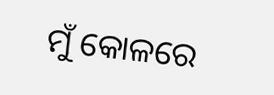ମୁଁ କୋଳରେ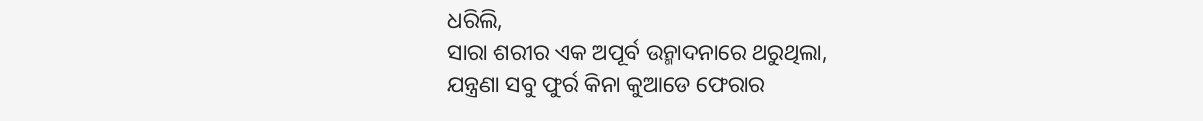ଧରିଲି,
ସାରା ଶରୀର ଏକ ଅପୂର୍ବ ଉନ୍ମାଦନାରେ ଥରୁଥିଲା,
ଯନ୍ତ୍ରଣା ସବୁ ଫୁର୍ର କିନା କୁଆଡେ ଫେରାର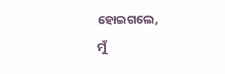ହୋଇଗଲେ,
ମୁଁ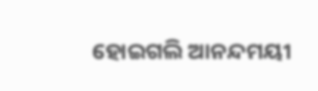ହୋଇଗଲି ଆନନ୍ଦମୟୀ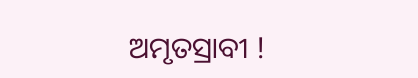ଅମୃତସ୍ରାବୀ !